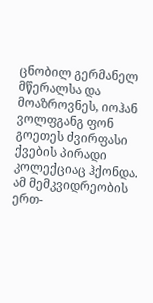ცნობილ გერმანელ მწერალსა და მოაზროვნეს, იოჰან ვოლფგანგ ფონ გოეთეს ძვირფასი ქვების პირადი კოლექციაც ჰქონდა. ამ მემკვიდრეობის ერთ-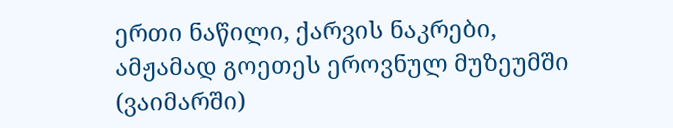ერთი ნაწილი, ქარვის ნაკრები, ამჟამად გოეთეს ეროვნულ მუზეუმში (ვაიმარში)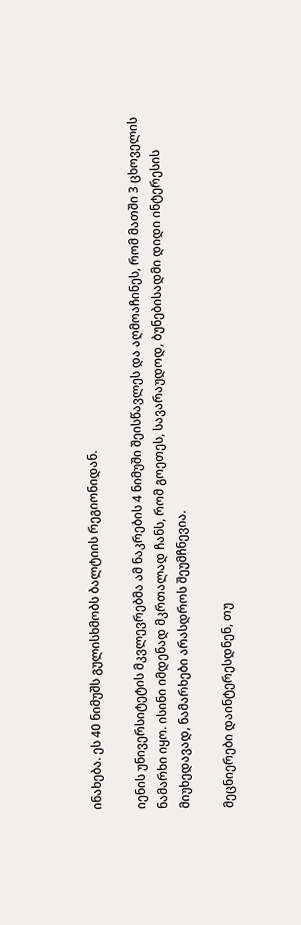ინახება. ეს 40 ნიმუშს გულისხმობს ბალტიის რეგიონიდან.

იენის უნივერსიტეტის მკვლევრებმა ამ ნაკრების 4 ნიმუში შეისწავლეს და აღმოაჩინეს, რომ მათში 3 ცხოველის ნამარხი იყო. ისინი იმდენად მკრთალად ჩანს, რომ გოეთეს, სავარაუდოდ, ბუნებისადმი დიდი ინტერესის მიუხედავად, ნამარხები არასდროს შეუმჩნევია.

მეცნიერები დაინტერესდნენ, თუ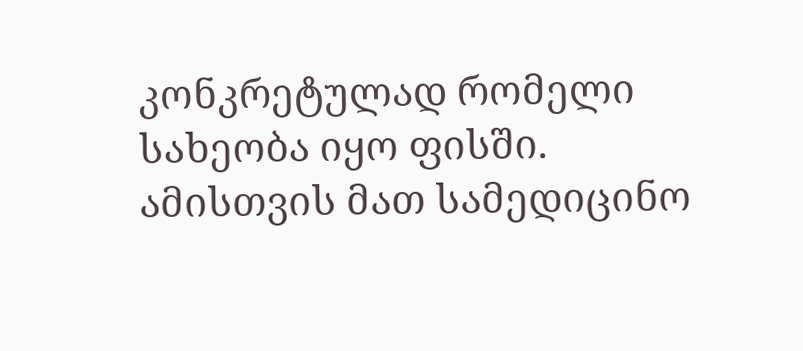კონკრეტულად რომელი სახეობა იყო ფისში. ამისთვის მათ სამედიცინო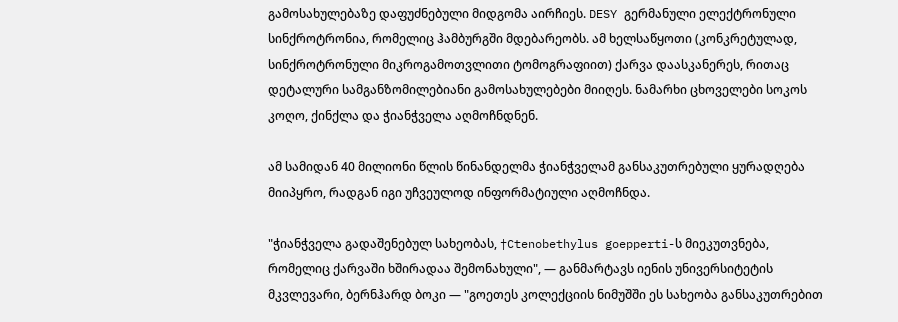გამოსახულებაზე დაფუძნებული მიდგომა აირჩიეს. DESY გერმანული ელექტრონული სინქროტრონია, რომელიც ჰამბურგში მდებარეობს. ამ ხელსაწყოთი (კონკრეტულად, სინქროტრონული მიკროგამოთვლითი ტომოგრაფიით) ქარვა დაასკანერეს, რითაც დეტალური სამგანზომილებიანი გამოსახულებები მიიღეს. ნამარხი ცხოველები სოკოს კოღო, ქინქლა და ჭიანჭველა აღმოჩნდნენ.

ამ სამიდან 40 მილიონი წლის წინანდელმა ჭიანჭველამ განსაკუთრებული ყურადღება მიიპყრო, რადგან იგი უჩვეულოდ ინფორმატიული აღმოჩნდა.

"ჭიანჭველა გადაშენებულ სახეობას, †Ctenobethylus goepperti-ს მიეკუთვნება, რომელიც ქარვაში ხშირადაა შემონახული", — განმარტავს იენის უნივერსიტეტის მკვლევარი, ბერნჰარდ ბოკი — "გოეთეს კოლექციის ნიმუშში ეს სახეობა განსაკუთრებით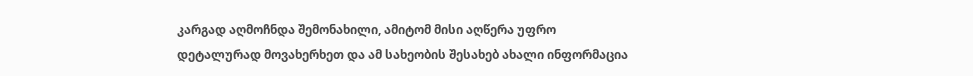კარგად აღმოჩნდა შემონახილი, ამიტომ მისი აღწერა უფრო დეტალურად მოვახერხეთ და ამ სახეობის შესახებ ახალი ინფორმაცია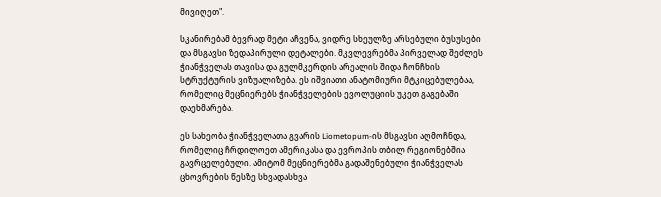მივიღეთ".

სკანირებამ ბევრად მეტი აჩვენა, ვიდრე სხეულზე არსებული ბუსუსები და მსგავსი ზედაპირული დეტალები. მკვლევრებმა პირველად შეძლეს ჭიანჭველას თავისა და გულმკერდის არეალის შიდა ჩონჩხის სტრუქტურის ვიზუალიზება. ეს იშვიათი ანატომიური მტკიცებულებაა, რომელიც მეცნიერებს ჭიანჭველების ევოლუციის უკეთ გაგებაში დაეხმარება.

ეს სახეობა ჭიანჭველათა გვარის Liometopum-ის მსგავსი აღმოჩნდა, რომელიც ჩრდილოეთ ამერიკასა და ევროპის თბილ რეგიონებშია გავრცელებული. ამიტომ მეცნიერებმა გადაშენებული ჭიანჭველას ცხოვრების წესზე სხვადასხვა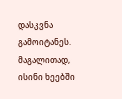დასკვნა გამოიტანეს. მაგალითად, ისინი ხეებში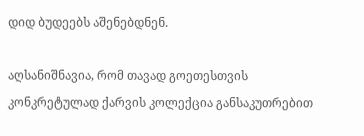დიდ ბუდეებს აშენებდნენ.

აღსანიშნავია, რომ თავად გოეთესთვის კონკრეტულად ქარვის კოლექცია განსაკუთრებით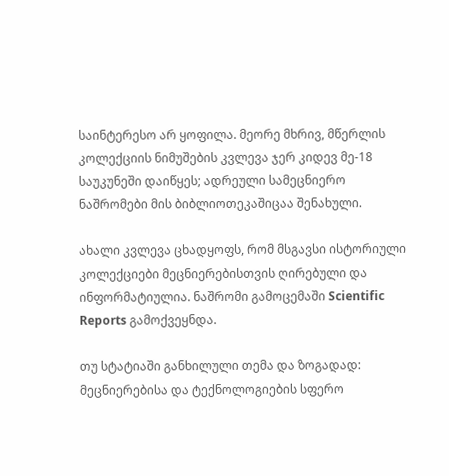საინტერესო არ ყოფილა. მეორე მხრივ, მწერლის კოლექციის ნიმუშების კვლევა ჯერ კიდევ მე-18 საუკუნეში დაიწყეს; ადრეული სამეცნიერო ნაშრომები მის ბიბლიოთეკაშიცაა შენახული.

ახალი კვლევა ცხადყოფს, რომ მსგავსი ისტორიული კოლექციები მეცნიერებისთვის ღირებული და ინფორმატიულია. ნაშრომი გამოცემაში Scientific Reports გამოქვეყნდა.

თუ სტატიაში განხილული თემა და ზოგადად: მეცნიერებისა და ტექნოლოგიების სფერო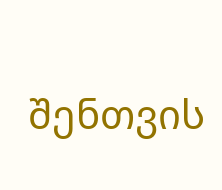შენთვის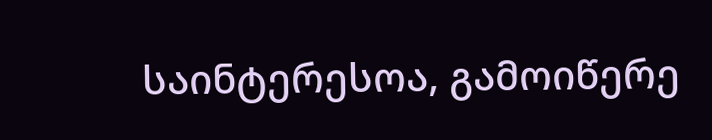საინტერესოა, გამოიწერე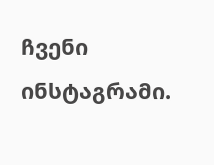ჩვენი ინსტაგრამი.